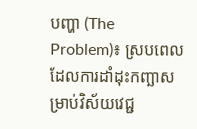បញ្ហា (The Problem)៖ ស្របពេលដែលការដាំដុះកញ្ឆាសម្រាប់វិស័យវេជ្ជ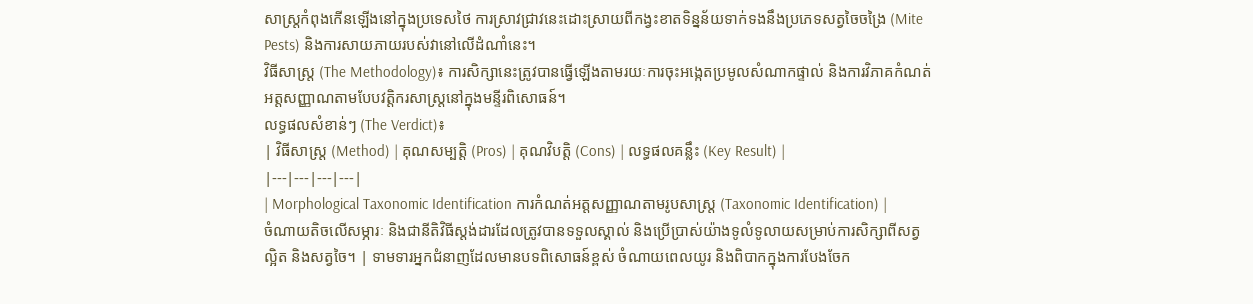សាស្ត្រកំពុងកើនឡើងនៅក្នុងប្រទេសថៃ ការស្រាវជ្រាវនេះដោះស្រាយពីកង្វះខាតទិន្នន័យទាក់ទងនឹងប្រភេទសត្វចៃចង្រៃ (Mite Pests) និងការសាយភាយរបស់វានៅលើដំណាំនេះ។
វិធីសាស្ត្រ (The Methodology)៖ ការសិក្សានេះត្រូវបានធ្វើឡើងតាមរយៈការចុះអង្កេតប្រមូលសំណាកផ្ទាល់ និងការវិភាគកំណត់អត្តសញ្ញាណតាមបែបវត្តិករសាស្ត្រនៅក្នុងមន្ទីរពិសោធន៍។
លទ្ធផលសំខាន់ៗ (The Verdict)៖
| វិធីសាស្ត្រ (Method) | គុណសម្បត្តិ (Pros) | គុណវិបត្តិ (Cons) | លទ្ធផលគន្លឹះ (Key Result) |
|---|---|---|---|
| Morphological Taxonomic Identification ការកំណត់អត្តសញ្ញាណតាមរូបសាស្ត្រ (Taxonomic Identification) |
ចំណាយតិចលើសម្ភារៈ និងជានីតិវិធីស្តង់ដារដែលត្រូវបានទទួលស្គាល់ និងប្រើប្រាស់យ៉ាងទូលំទូលាយសម្រាប់ការសិក្សាពីសត្វល្អិត និងសត្វចៃ។ | ទាមទារអ្នកជំនាញដែលមានបទពិសោធន៍ខ្ពស់ ចំណាយពេលយូរ និងពិបាកក្នុងការបែងចែក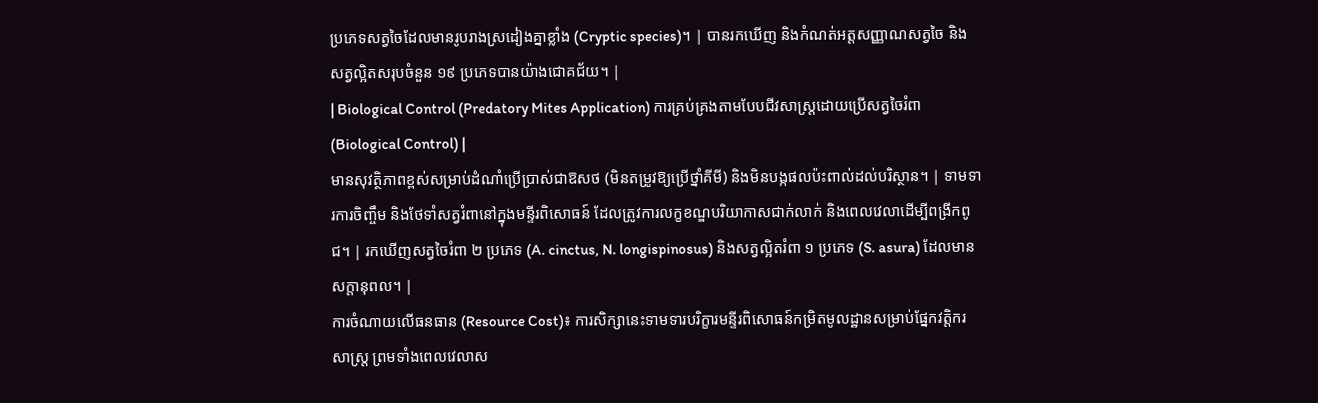ប្រភេទសត្វចៃដែលមានរូបរាងស្រដៀងគ្នាខ្លាំង (Cryptic species)។ | បានរកឃើញ និងកំណត់អត្តសញ្ញាណសត្វចៃ និងសត្វល្អិតសរុបចំនួន ១៩ ប្រភេទបានយ៉ាងជោគជ័យ។ |
| Biological Control (Predatory Mites Application) ការគ្រប់គ្រងតាមបែបជីវសាស្ត្រដោយប្រើសត្វចៃរំពា (Biological Control) |
មានសុវត្ថិភាពខ្ពស់សម្រាប់ដំណាំប្រើប្រាស់ជាឱសថ (មិនតម្រូវឱ្យប្រើថ្នាំគីមី) និងមិនបង្កផលប៉ះពាល់ដល់បរិស្ថាន។ | ទាមទារការចិញ្ចឹម និងថែទាំសត្វរំពានៅក្នុងមន្ទីរពិសោធន៍ ដែលត្រូវការលក្ខខណ្ឌបរិយាកាសជាក់លាក់ និងពេលវេលាដើម្បីពង្រីកពូជ។ | រកឃើញសត្វចៃរំពា ២ ប្រភេទ (A. cinctus, N. longispinosus) និងសត្វល្អិតរំពា ១ ប្រភេទ (S. asura) ដែលមានសក្តានុពល។ |
ការចំណាយលើធនធាន (Resource Cost)៖ ការសិក្សានេះទាមទារបរិក្ខារមន្ទីរពិសោធន៍កម្រិតមូលដ្ឋានសម្រាប់ផ្នែកវត្តិករសាស្ត្រ ព្រមទាំងពេលវេលាស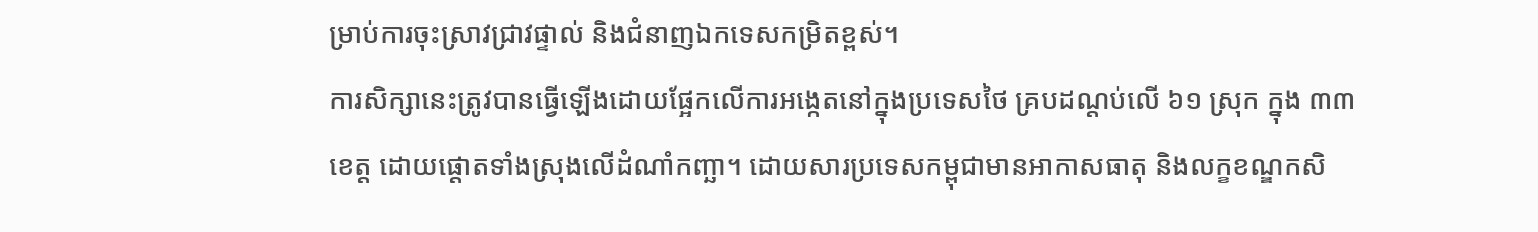ម្រាប់ការចុះស្រាវជ្រាវផ្ទាល់ និងជំនាញឯកទេសកម្រិតខ្ពស់។
ការសិក្សានេះត្រូវបានធ្វើឡើងដោយផ្អែកលើការអង្កេតនៅក្នុងប្រទេសថៃ គ្របដណ្តប់លើ ៦១ ស្រុក ក្នុង ៣៣ ខេត្ត ដោយផ្តោតទាំងស្រុងលើដំណាំកញ្ឆា។ ដោយសារប្រទេសកម្ពុជាមានអាកាសធាតុ និងលក្ខខណ្ឌកសិ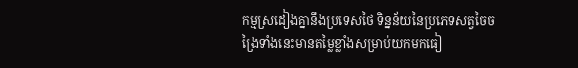កម្មស្រដៀងគ្នានឹងប្រទេសថៃ ទិន្នន័យនៃប្រភេទសត្វចៃចង្រៃទាំងនេះមានតម្លៃខ្លាំងសម្រាប់យកមកធៀ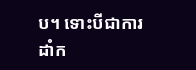ប។ ទោះបីជាការដាំក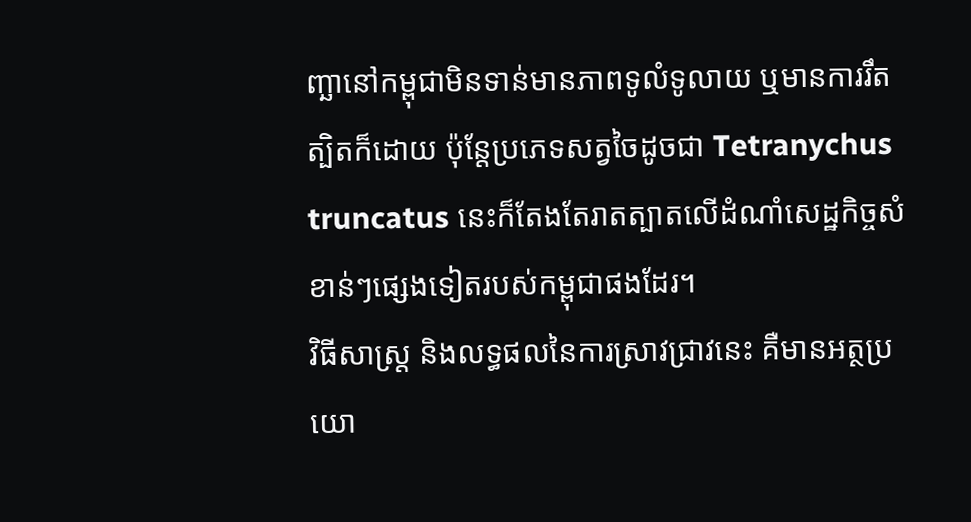ញ្ឆានៅកម្ពុជាមិនទាន់មានភាពទូលំទូលាយ ឬមានការរឹតត្បិតក៏ដោយ ប៉ុន្តែប្រភេទសត្វចៃដូចជា Tetranychus truncatus នេះក៏តែងតែរាតត្បាតលើដំណាំសេដ្ឋកិច្ចសំខាន់ៗផ្សេងទៀតរបស់កម្ពុជាផងដែរ។
វិធីសាស្ត្រ និងលទ្ធផលនៃការស្រាវជ្រាវនេះ គឺមានអត្ថប្រយោ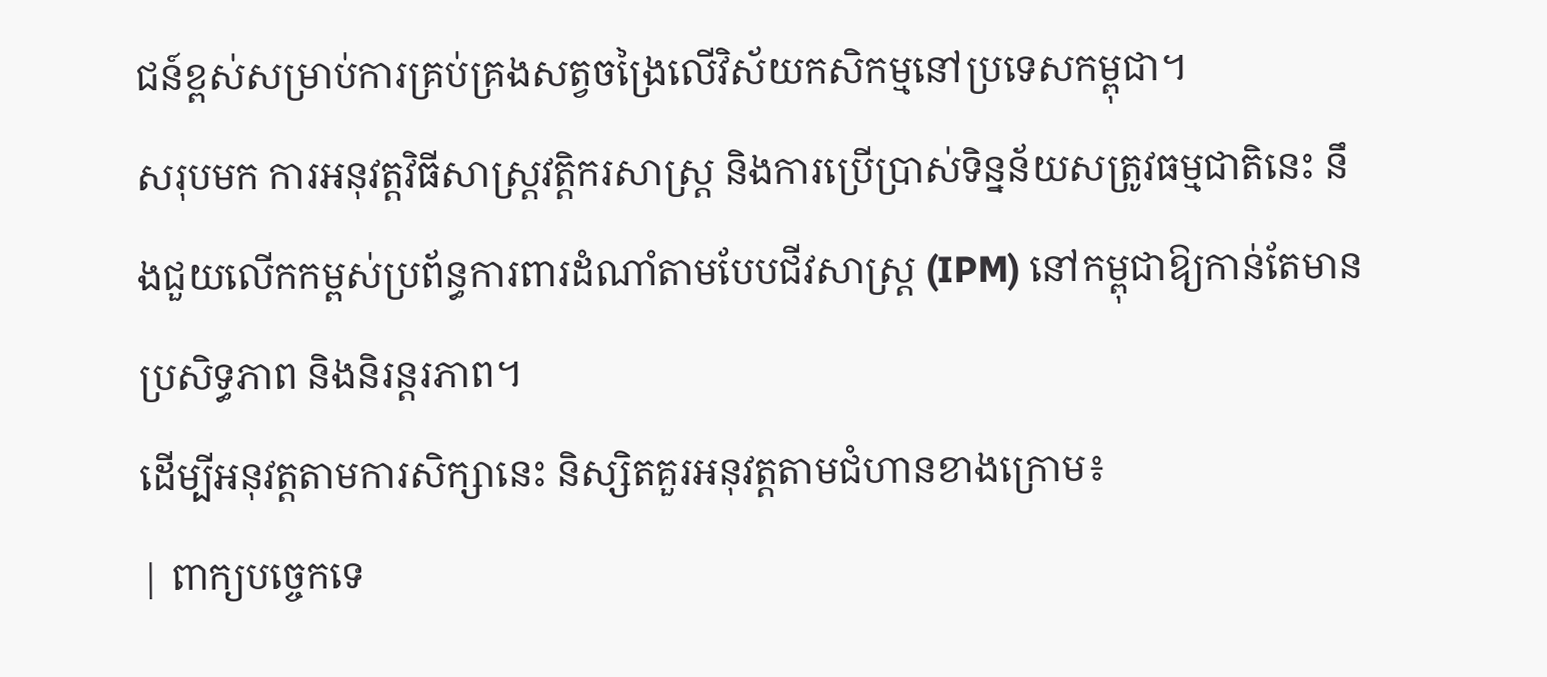ជន៍ខ្ពស់សម្រាប់ការគ្រប់គ្រងសត្វចង្រៃលើវិស័យកសិកម្មនៅប្រទេសកម្ពុជា។
សរុបមក ការអនុវត្តវិធីសាស្ត្រវត្តិករសាស្ត្រ និងការប្រើប្រាស់ទិន្នន័យសត្រូវធម្មជាតិនេះ នឹងជួយលើកកម្ពស់ប្រព័ន្ធការពារដំណាំតាមបែបជីវសាស្ត្រ (IPM) នៅកម្ពុជាឱ្យកាន់តែមានប្រសិទ្ធភាព និងនិរន្តរភាព។
ដើម្បីអនុវត្តតាមការសិក្សានេះ និស្សិតគួរអនុវត្តតាមជំហានខាងក្រោម៖
| ពាក្យបច្ចេកទេ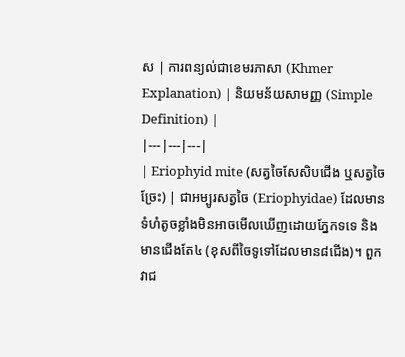ស | ការពន្យល់ជាខេមរភាសា (Khmer Explanation) | និយមន័យសាមញ្ញ (Simple Definition) |
|---|---|---|
| Eriophyid mite (សត្វចៃសែសិបជើង ឬសត្វចៃច្រែះ) | ជាអម្បូរសត្វចៃ (Eriophyidae) ដែលមានទំហំតូចខ្លាំងមិនអាចមើលឃើញដោយភ្នែកទទេ និងមានជើងតែ៤ (ខុសពីចៃទូទៅដែលមាន៨ជើង)។ ពួកវាជ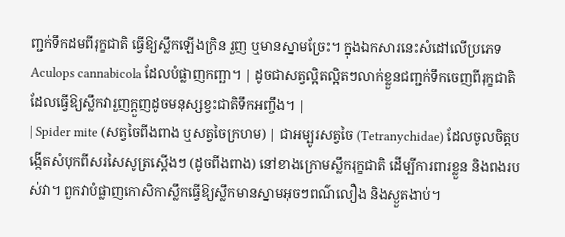ញ្ជក់ទឹកដមពីរុក្ខជាតិ ធ្វើឱ្យស្លឹកឡើងក្រិន រួញ ឬមានស្នាមច្រែះ។ ក្នុងឯកសារនេះសំដៅលើប្រភេទ Aculops cannabicola ដែលបំផ្លាញកញ្ឆា។ | ដូចជាសត្វល្អិតល្អិតៗលាក់ខ្លួនជញ្ជក់ទឹកចេញពីរុក្ខជាតិ ដែលធ្វើឱ្យស្លឹកវារួញក្ដួញដូចមនុស្សខ្វះជាតិទឹកអញ្ចឹង។ |
| Spider mite (សត្វចៃពីងពាង ឬសត្វចៃក្រហម) | ជាអម្បូរសត្វចៃ (Tetranychidae) ដែលចូលចិត្តបង្កើតសំបុកពីសរសៃសូត្រស្តើងៗ (ដូចពីងពាង) នៅខាងក្រោមស្លឹករុក្ខជាតិ ដើម្បីការពារខ្លួន និងពងរបស់វា។ ពួកវាបំផ្លាញកោសិកាស្លឹកធ្វើឱ្យស្លឹកមានស្នាមអុចៗពណ៌លឿង និងស្ងួតងាប់។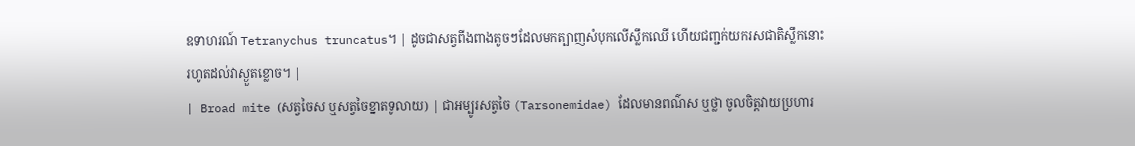ឧទាហរណ៍ Tetranychus truncatus។ | ដូចជាសត្វពីងពាងតូចៗដែលមកត្បាញសំបុកលើស្លឹកឈើ ហើយជញ្ជក់យករសជាតិស្លឹកនោះរហូតដល់វាស្ងួតខ្លោច។ |
| Broad mite (សត្វចៃស ឬសត្វចៃខ្នាតទូលាយ) | ជាអម្បូរសត្វចៃ (Tarsonemidae) ដែលមានពណ៌ស ឬថ្លា ចូលចិត្តវាយប្រហារ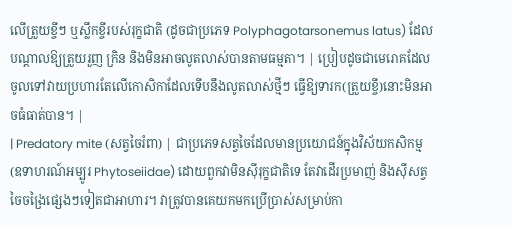លើត្រួយខ្ចីៗ ឬស្លឹកខ្ចីរបស់រុក្ខជាតិ (ដូចជាប្រភេទ Polyphagotarsonemus latus) ដែលបណ្តាលឱ្យត្រួយរួញ ក្រិន និងមិនអាចលូតលាស់បានតាមធម្មតា។ | ប្រៀបដូចជាមេរោគដែលចូលទៅវាយប្រហារតែលើកោសិកាដែលទើបនឹងលូតលាស់ថ្មីៗ ធ្វើឱ្យទារក(ត្រួយខ្ចី)នោះមិនអាចធំធាត់បាន។ |
| Predatory mite (សត្វចៃរំពា) | ជាប្រភេទសត្វចៃដែលមានប្រយោជន៍ក្នុងវិស័យកសិកម្ម (ឧទាហរណ៍អម្បូរ Phytoseiidae) ដោយពួកវាមិនស៊ីរុក្ខជាតិទេ តែវាដើរប្រមាញ់ និងស៊ីសត្វចៃចង្រៃផ្សេងៗទៀតជាអាហារ។ វាត្រូវបានគេយកមកប្រើប្រាស់សម្រាប់កា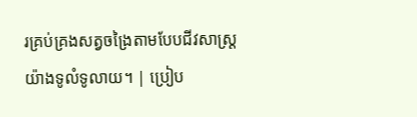រគ្រប់គ្រងសត្វចង្រៃតាមបែបជីវសាស្ត្រយ៉ាងទូលំទូលាយ។ | ប្រៀប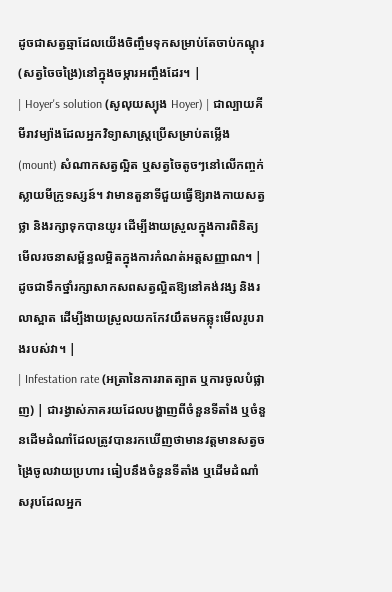ដូចជាសត្វឆ្មាដែលយើងចិញ្ចឹមទុកសម្រាប់តែចាប់កណ្តុរ(សត្វចៃចង្រៃ)នៅក្នុងចម្ការអញ្ចឹងដែរ។ |
| Hoyer's solution (សូលុយស្យុង Hoyer) | ជាល្បាយគីមីរាវម្យ៉ាងដែលអ្នកវិទ្យាសាស្ត្រប្រើសម្រាប់តម្លើង (mount) សំណាកសត្វល្អិត ឬសត្វចៃតូចៗនៅលើកញ្ចក់ស្លាយមីក្រូទស្សន៍។ វាមានតួនាទីជួយធ្វើឱ្យរាងកាយសត្វថ្លា និងរក្សាទុកបានយូរ ដើម្បីងាយស្រួលក្នុងការពិនិត្យមើលរចនាសម្ព័ន្ធលម្អិតក្នុងការកំណត់អត្តសញ្ញាណ។ | ដូចជាទឹកថ្នាំរក្សាសាកសពសត្វល្អិតឱ្យនៅគង់វង្ស និងរលាស្អាត ដើម្បីងាយស្រួលយកកែវយឹតមកឆ្លុះមើលរូបរាងរបស់វា។ |
| Infestation rate (អត្រានៃការរាតត្បាត ឬការចូលបំផ្លាញ) | ជារង្វាស់ភាគរយដែលបង្ហាញពីចំនួនទីតាំង ឬចំនួនដើមដំណាំដែលត្រូវបានរកឃើញថាមានវត្តមានសត្វចង្រៃចូលវាយប្រហារ ធៀបនឹងចំនួនទីតាំង ឬដើមដំណាំសរុបដែលអ្នក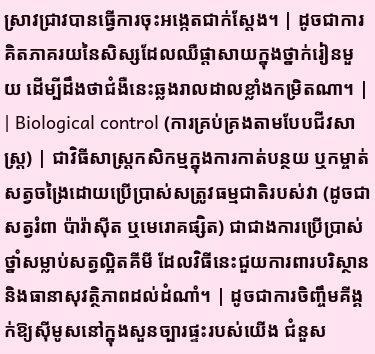ស្រាវជ្រាវបានធ្វើការចុះអង្កេតជាក់ស្តែង។ | ដូចជាការគិតភាគរយនៃសិស្សដែលឈឺផ្តាសាយក្នុងថ្នាក់រៀនមួយ ដើម្បីដឹងថាជំងឺនេះឆ្លងរាលដាលខ្លាំងកម្រិតណា។ |
| Biological control (ការគ្រប់គ្រងតាមបែបជីវសាស្ត្រ) | ជាវិធីសាស្ត្រកសិកម្មក្នុងការកាត់បន្ថយ ឬកម្ចាត់សត្វចង្រៃដោយប្រើប្រាស់សត្រូវធម្មជាតិរបស់វា (ដូចជាសត្វរំពា ប៉ារ៉ាស៊ីត ឬមេរោគផ្សិត) ជាជាងការប្រើប្រាស់ថ្នាំសម្លាប់សត្វល្អិតគីមី ដែលវិធីនេះជួយការពារបរិស្ថាន និងធានាសុវត្ថិភាពដល់ដំណាំ។ | ដូចជាការចិញ្ចឹមគីង្គក់ឱ្យស៊ីមូសនៅក្នុងសួនច្បារផ្ទះរបស់យើង ជំនួស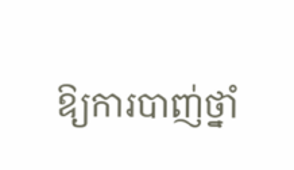ឱ្យការបាញ់ថ្នាំ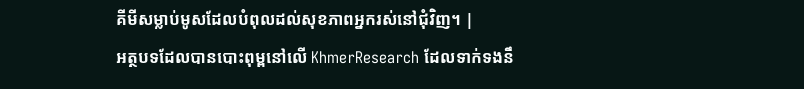គីមីសម្លាប់មូសដែលបំពុលដល់សុខភាពអ្នករស់នៅជុំវិញ។ |
អត្ថបទដែលបានបោះពុម្ពនៅលើ KhmerResearch ដែលទាក់ទងនឹ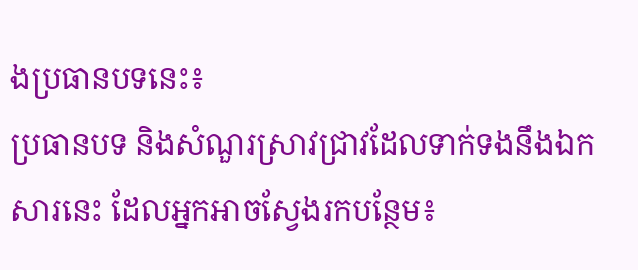ងប្រធានបទនេះ៖
ប្រធានបទ និងសំណួរស្រាវជ្រាវដែលទាក់ទងនឹងឯកសារនេះ ដែលអ្នកអាចស្វែងរកបន្ថែម៖